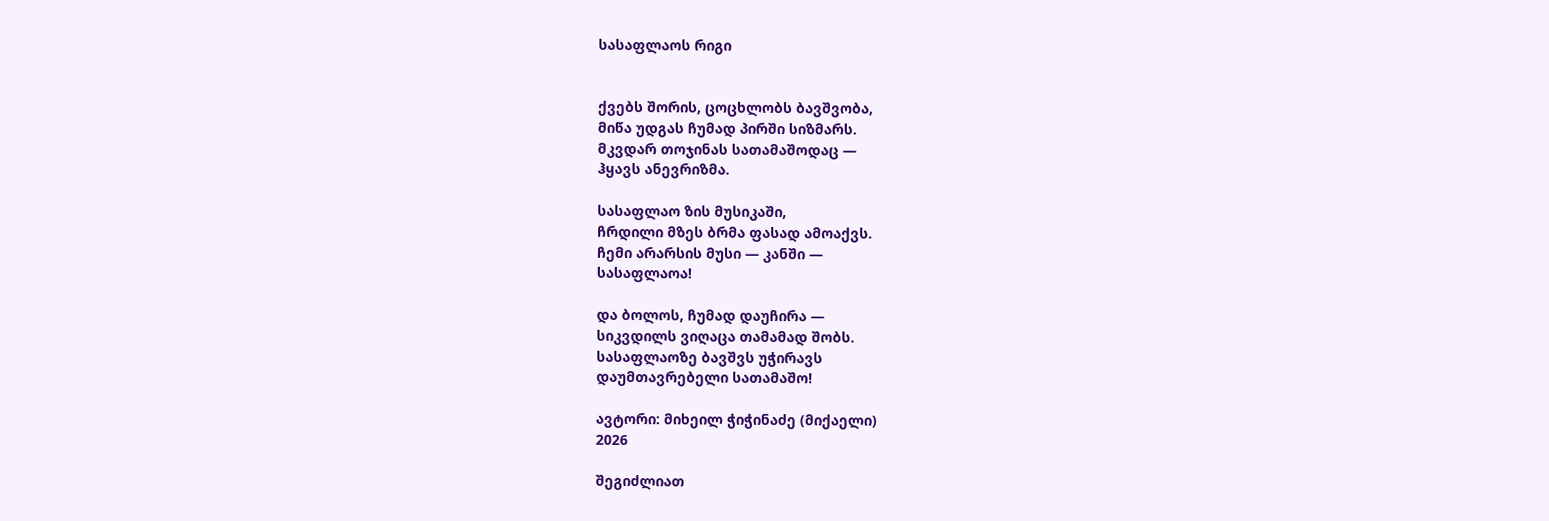სასაფლაოს რიგი


ქვებს შორის, ცოცხლობს ბავშვობა,
მიწა უდგას ჩუმად პირში სიზმარს.
მკვდარ თოჯინას სათამაშოდაც —
ჰყავს ანევრიზმა.

სასაფლაო ზის მუსიკაში,
ჩრდილი მზეს ბრმა ფასად ამოაქვს.
ჩემი არარსის მუსი — კანში —
სასაფლაოა!

და ბოლოს, ჩუმად დაუჩირა —
სიკვდილს ვიღაცა თამამად შობს.
სასაფლაოზე ბავშვს უჭირავს
დაუმთავრებელი სათამაშო!

ავტორი: მიხეილ ჭიჭინაძე (მიქაელი)
2026

შეგიძლიათ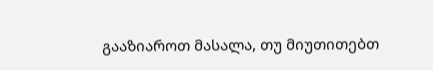გააზიაროთ მასალა, თუ მიუთითებთ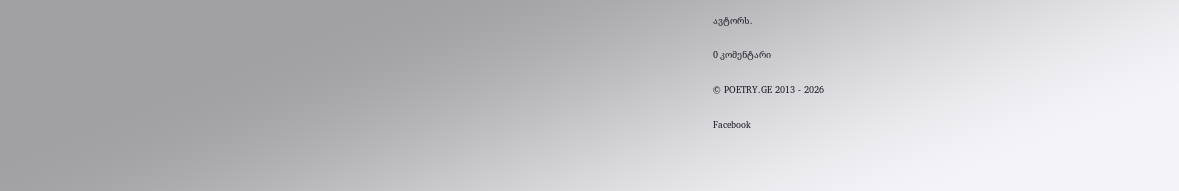ავტორს.

0 კომენტარი

© POETRY.GE 2013 - 2026

Facebook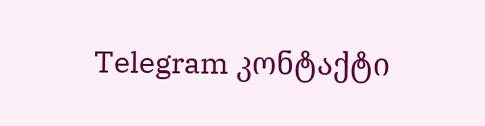Telegram კონტაქტი